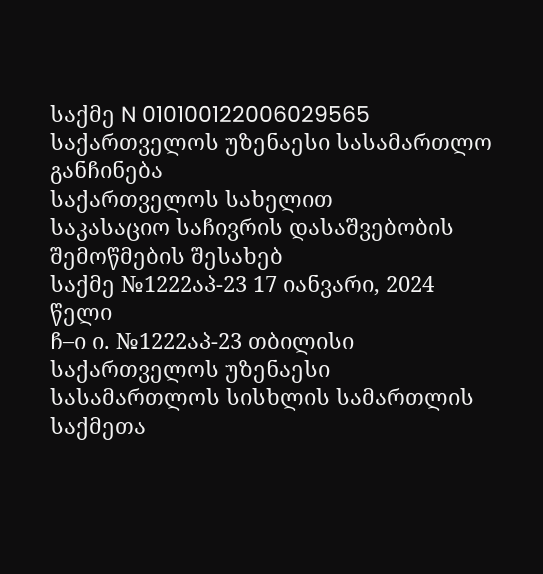საქმე N 010100122006029565
საქართველოს უზენაესი სასამართლო
განჩინება
საქართველოს სახელით
საკასაციო საჩივრის დასაშვებობის
შემოწმების შესახებ
საქმე №1222აპ-23 17 იანვარი, 2024 წელი
ჩ–ი ი. №1222აპ-23 თბილისი
საქართველოს უზენაესი სასამართლოს სისხლის სამართლის
საქმეთა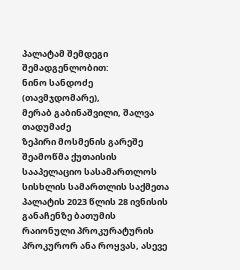პალატამ შემდეგი შემადგენლობით:
ნინო სანდოძე (თავმჯდომარე),
მერაბ გაბინაშვილი, შალვა თადუმაძე
ზეპირი მოსმენის გარეშე შეამოწმა ქუთაისის სააპელაციო სასამართლოს სისხლის სამართლის საქმეთა პალატის 2023 წლის 28 ივნისის განაჩენზე ბათუმის რაიონული პროკურატურის პროკურორ ანა როყვას, ასევე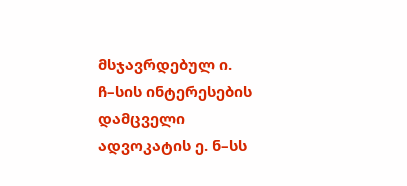მსჯავრდებულ ი. ჩ–სის ინტერესების დამცველი ადვოკატის ე. ნ–სს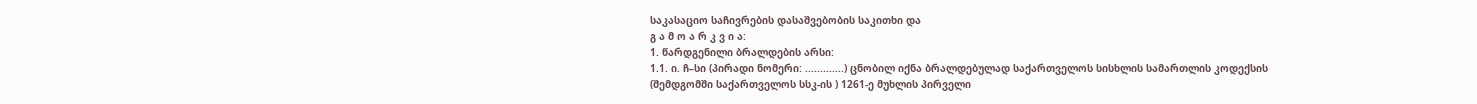საკასაციო საჩივრების დასაშვებობის საკითხი და
გ ა მ ო ა რ კ ვ ი ა:
1. წარდგენილი ბრალდების არსი:
1.1. ი. ჩ–სი (პირადი ნომერი: .............) ცნობილ იქნა ბრალდებულად საქართველოს სისხლის სამართლის კოდექსის (შემდგომში საქართველოს სსკ-ის ) 1261-ე მუხლის პირველი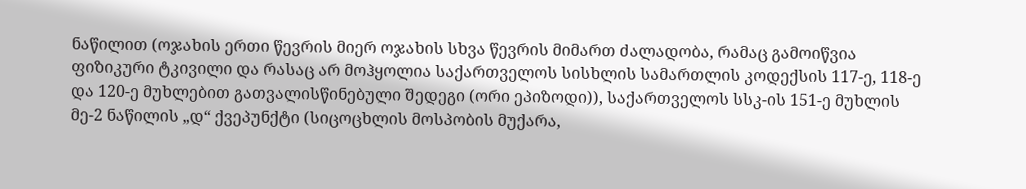ნაწილით (ოჯახის ერთი წევრის მიერ ოჯახის სხვა წევრის მიმართ ძალადობა, რამაც გამოიწვია ფიზიკური ტკივილი და რასაც არ მოჰყოლია საქართველოს სისხლის სამართლის კოდექსის 117-ე, 118-ე და 120-ე მუხლებით გათვალისწინებული შედეგი (ორი ეპიზოდი)), საქართველოს სსკ-ის 151-ე მუხლის მე-2 ნაწილის „დ“ ქვეპუნქტი (სიცოცხლის მოსპობის მუქარა,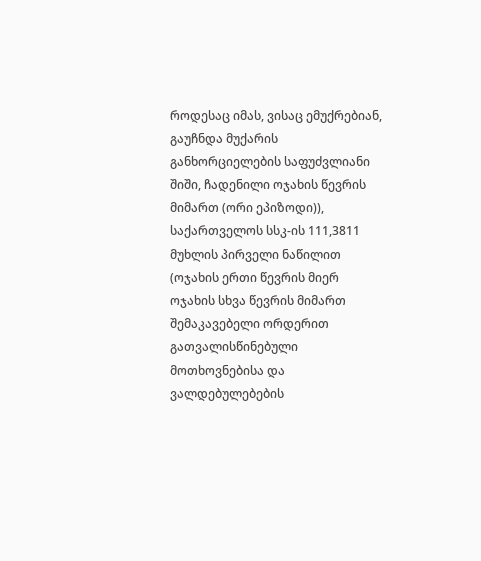როდესაც იმას, ვისაც ემუქრებიან, გაუჩნდა მუქარის განხორციელების საფუძვლიანი შიში, ჩადენილი ოჯახის წევრის მიმართ (ორი ეპიზოდი)), საქართველოს სსკ-ის 111,3811 მუხლის პირველი ნაწილით (ოჯახის ერთი წევრის მიერ ოჯახის სხვა წევრის მიმართ შემაკავებელი ორდერით გათვალისწინებული მოთხოვნებისა და ვალდებულებების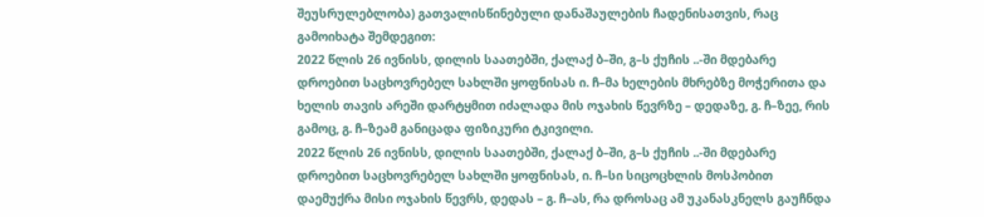შეუსრულებლობა) გათვალისწინებული დანაშაულების ჩადენისათვის, რაც გამოიხატა შემდეგით:
2022 წლის 26 ივნისს, დილის საათებში, ქალაქ ბ–ში, გ–ს ქუჩის ..-ში მდებარე დროებით საცხოვრებელ სახლში ყოფნისას ი. ჩ–მა ხელების მხრებზე მოჭერითა და ხელის თავის არეში დარტყმით იძალადა მის ოჯახის წევრზე – დედაზე, გ. ჩ–ზეე, რის გამოც, გ. ჩ–ზეამ განიცადა ფიზიკური ტკივილი.
2022 წლის 26 ივნისს, დილის საათებში, ქალაქ ბ–ში, გ–ს ქუჩის ..-ში მდებარე დროებით საცხოვრებელ სახლში ყოფნისას, ი. ჩ–სი სიცოცხლის მოსპობით დაემუქრა მისი ოჯახის წევრს, დედას – გ. ჩ–ას, რა დროსაც ამ უკანასკნელს გაუჩნდა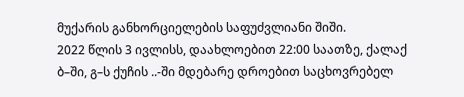მუქარის განხორციელების საფუძვლიანი შიში.
2022 წლის 3 ივლისს, დაახლოებით 22:00 საათზე, ქალაქ ბ–ში, გ–ს ქუჩის ..-ში მდებარე დროებით საცხოვრებელ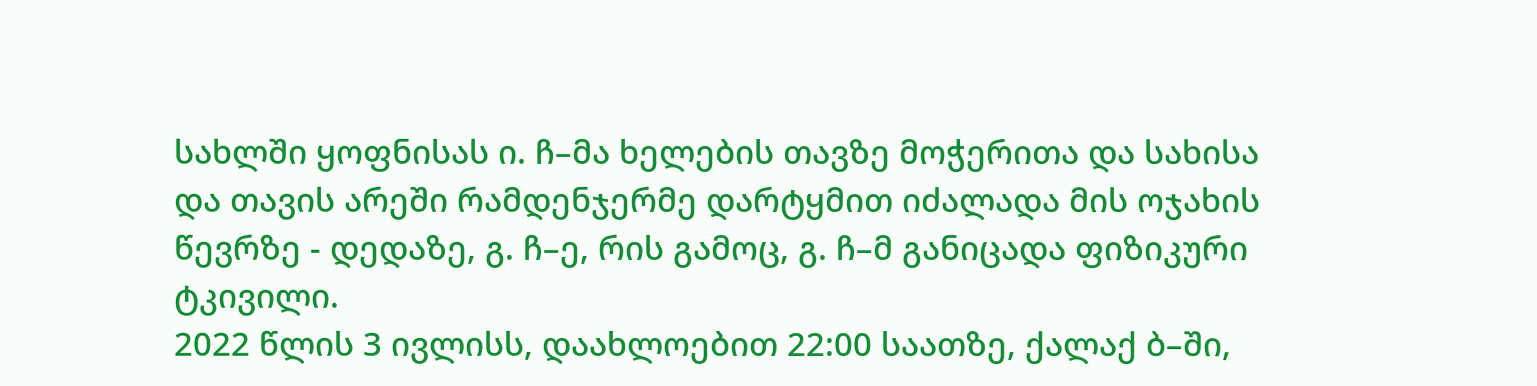სახლში ყოფნისას ი. ჩ–მა ხელების თავზე მოჭერითა და სახისა და თავის არეში რამდენჯერმე დარტყმით იძალადა მის ოჯახის წევრზე - დედაზე, გ. ჩ–ე, რის გამოც, გ. ჩ–მ განიცადა ფიზიკური ტკივილი.
2022 წლის 3 ივლისს, დაახლოებით 22:00 საათზე, ქალაქ ბ–ში,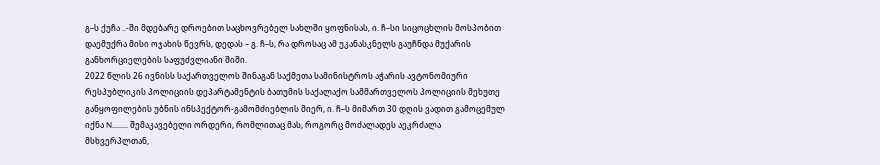გ–ს ქუჩა ..-ში მდებარე დროებით საცხოვრებელ სახლში ყოფნისას, ი. ჩ–სი სიცოცხლის მოსპობით დაემუქრა მისი ოჯახის წევრს, დედას – გ. ჩ–ს, რა დროსაც ამ უკანასკნელს გაუჩნდა მუქარის განხორციელების საფუძვლიანი შიში.
2022 წლის 26 ივნისს საქართველოს შინაგან საქმეთა სამინისტროს აჭარის ავტონომიური რესპუბლიკის პოლიციის დეპარტამენტის ბათუმის საქალაქო სამმართველოს პოლიციის მეხუთე განყოფილების უბნის ინსპექტორ-გამომძიებლის მიერ, ი. ჩ–ს მიმართ 30 დღის ვადით გამოცემულ იქნა N........ შემაკავებელი ორდერი, რომლითაც მას, როგორც მოძალადეს აეკრძალა მსხვერპლთან,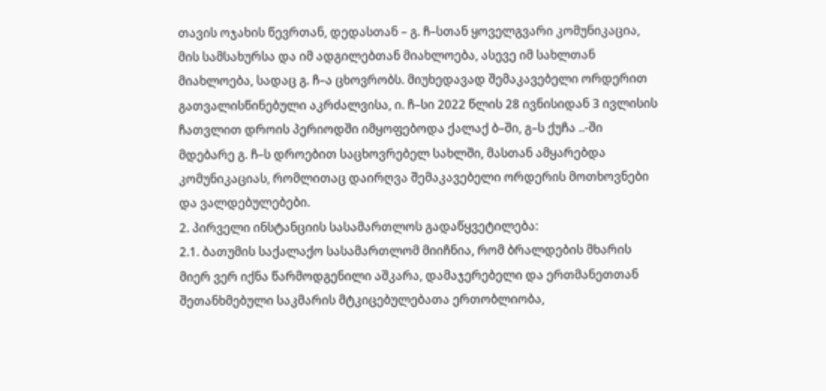თავის ოჯახის წევრთან, დედასთან – გ. ჩ–სთან ყოველგვარი კომუნიკაცია, მის სამსახურსა და იმ ადგილებთან მიახლოება, ასევე იმ სახლთან მიახლოება, სადაც გ. ჩ–ა ცხოვრობს. მიუხედავად შემაკავებელი ორდერით გათვალისწინებული აკრძალვისა, ი. ჩ–სი 2022 წლის 28 ივნისიდან 3 ივლისის ჩათვლით დროის პერიოდში იმყოფებოდა ქალაქ ბ–ში, გ–ს ქუჩა ..-ში მდებარე გ. ჩ–ს დროებით საცხოვრებელ სახლში, მასთან ამყარებდა კომუნიკაციას, რომლითაც დაირღვა შემაკავებელი ორდერის მოთხოვნები და ვალდებულებები.
2. პირველი ინსტანციის სასამართლოს გადაწყვეტილება:
2.1. ბათუმის საქალაქო სასამართლომ მიიჩნია, რომ ბრალდების მხარის მიერ ვერ იქნა წარმოდგენილი აშკარა, დამაჯერებელი და ერთმანეთთან შეთანხმებული საკმარის მტკიცებულებათა ერთობლიობა,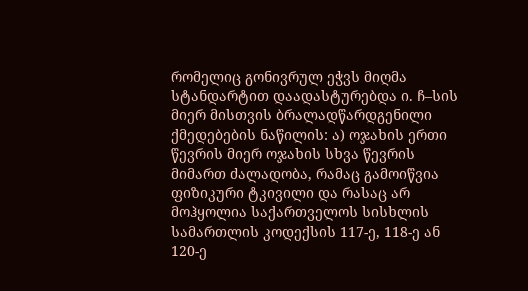რომელიც გონივრულ ეჭვს მიღმა სტანდარტით დაადასტურებდა ი. ჩ–სის მიერ მისთვის ბრალადწარდგენილი ქმედებების ნაწილის: ა) ოჯახის ერთი წევრის მიერ ოჯახის სხვა წევრის მიმართ ძალადობა, რამაც გამოიწვია ფიზიკური ტკივილი და რასაც არ მოჰყოლია საქართველოს სისხლის სამართლის კოდექსის 117-ე, 118-ე ან 120-ე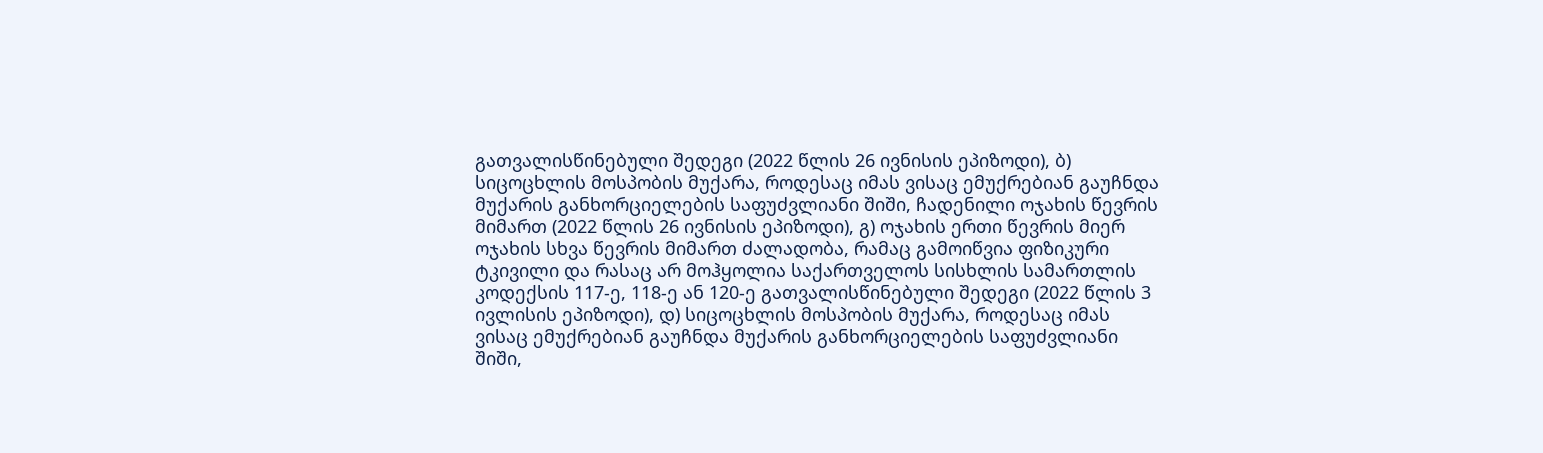გათვალისწინებული შედეგი (2022 წლის 26 ივნისის ეპიზოდი), ბ) სიცოცხლის მოსპობის მუქარა, როდესაც იმას ვისაც ემუქრებიან გაუჩნდა მუქარის განხორციელების საფუძვლიანი შიში, ჩადენილი ოჯახის წევრის მიმართ (2022 წლის 26 ივნისის ეპიზოდი), გ) ოჯახის ერთი წევრის მიერ ოჯახის სხვა წევრის მიმართ ძალადობა, რამაც გამოიწვია ფიზიკური ტკივილი და რასაც არ მოჰყოლია საქართველოს სისხლის სამართლის კოდექსის 117-ე, 118-ე ან 120-ე გათვალისწინებული შედეგი (2022 წლის 3 ივლისის ეპიზოდი), დ) სიცოცხლის მოსპობის მუქარა, როდესაც იმას ვისაც ემუქრებიან გაუჩნდა მუქარის განხორციელების საფუძვლიანი შიში,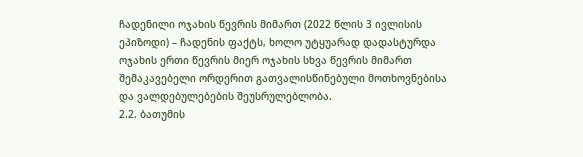ჩადენილი ოჯახის წევრის მიმართ (2022 წლის 3 ივლისის ეპიზოდი) – ჩადენის ფაქტს, ხოლო უტყუარად დადასტურდა ოჯახის ერთი წევრის მიერ ოჯახის სხვა წევრის მიმართ შემაკავებელი ორდერით გათვალისწინებული მოთხოვნებისა და ვალდებულებების შეუსრულებლობა.
2.2. ბათუმის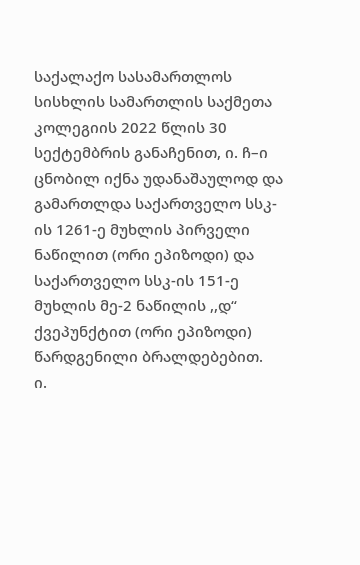საქალაქო სასამართლოს სისხლის სამართლის საქმეთა კოლეგიის 2022 წლის 30 სექტემბრის განაჩენით, ი. ჩ–ი ცნობილ იქნა უდანაშაულოდ და გამართლდა საქართველო სსკ-ის 1261-ე მუხლის პირველი ნაწილით (ორი ეპიზოდი) და საქართველო სსკ-ის 151-ე მუხლის მე-2 ნაწილის ,,დ“ ქვეპუნქტით (ორი ეპიზოდი) წარდგენილი ბრალდებებით.
ი.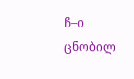ჩ–ი ცნობილ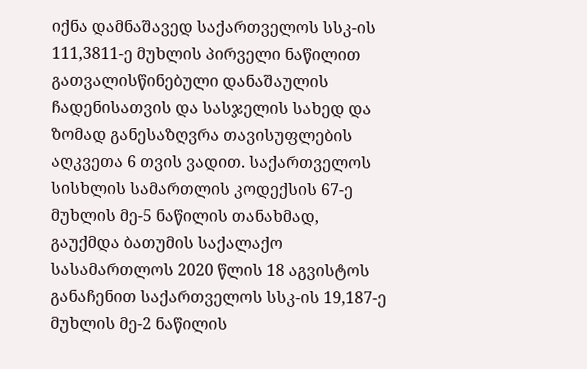იქნა დამნაშავედ საქართველოს სსკ-ის 111,3811-ე მუხლის პირველი ნაწილით გათვალისწინებული დანაშაულის ჩადენისათვის და სასჯელის სახედ და ზომად განესაზღვრა თავისუფლების აღკვეთა 6 თვის ვადით. საქართველოს სისხლის სამართლის კოდექსის 67-ე მუხლის მე-5 ნაწილის თანახმად, გაუქმდა ბათუმის საქალაქო სასამართლოს 2020 წლის 18 აგვისტოს განაჩენით საქართველოს სსკ-ის 19,187-ე მუხლის მე-2 ნაწილის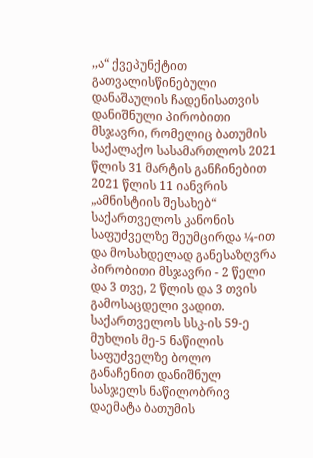,,ა“ ქვეპუნქტით გათვალისწინებული დანაშაულის ჩადენისათვის დანიშნული პირობითი მსჯავრი, რომელიც ბათუმის საქალაქო სასამართლოს 2021 წლის 31 მარტის განჩინებით 2021 წლის 11 იანვრის „ამნისტიის შესახებ“ საქართველოს კანონის საფუძველზე შეუმცირდა ¼-ით და მოსახდელად განესაზღვრა პირობითი მსჯავრი - 2 წელი და 3 თვე, 2 წლის და 3 თვის გამოსაცდელი ვადით. საქართველოს სსკ-ის 59-ე მუხლის მე-5 ნაწილის საფუძველზე ბოლო განაჩენით დანიშნულ სასჯელს ნაწილობრივ დაემატა ბათუმის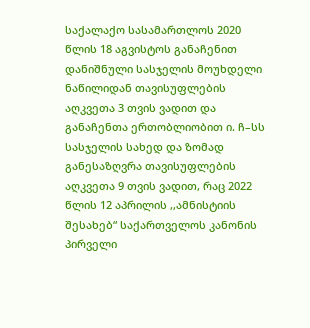საქალაქო სასამართლოს 2020 წლის 18 აგვისტოს განაჩენით დანიშნული სასჯელის მოუხდელი ნაწილიდან თავისუფლების აღკვეთა 3 თვის ვადით და განაჩენთა ერთობლიობით ი. ჩ–სს სასჯელის სახედ და ზომად განესაზღვრა თავისუფლების აღკვეთა 9 თვის ვადით, რაც 2022 წლის 12 აპრილის ,,ამნისტიის შესახებ“ საქართველოს კანონის პირველი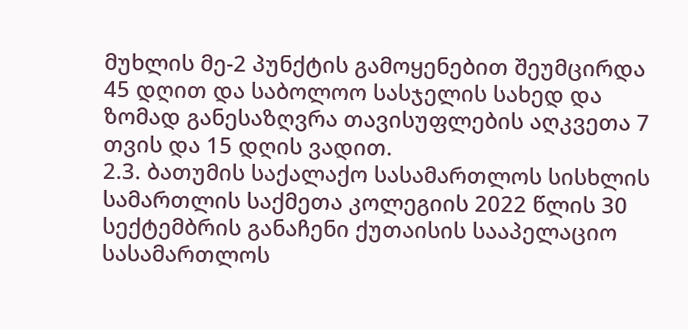მუხლის მე-2 პუნქტის გამოყენებით შეუმცირდა 45 დღით და საბოლოო სასჯელის სახედ და ზომად განესაზღვრა თავისუფლების აღკვეთა 7 თვის და 15 დღის ვადით.
2.3. ბათუმის საქალაქო სასამართლოს სისხლის სამართლის საქმეთა კოლეგიის 2022 წლის 30 სექტემბრის განაჩენი ქუთაისის სააპელაციო სასამართლოს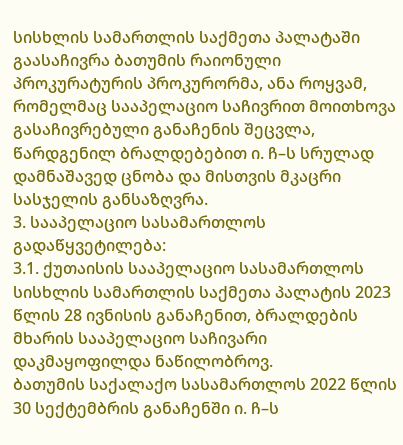სისხლის სამართლის საქმეთა პალატაში გაასაჩივრა ბათუმის რაიონული პროკურატურის პროკურორმა, ანა როყვამ, რომელმაც სააპელაციო საჩივრით მოითხოვა გასაჩივრებული განაჩენის შეცვლა, წარდგენილ ბრალდებებით ი. ჩ–ს სრულად დამნაშავედ ცნობა და მისთვის მკაცრი სასჯელის განსაზღვრა.
3. სააპელაციო სასამართლოს გადაწყვეტილება:
3.1. ქუთაისის სააპელაციო სასამართლოს სისხლის სამართლის საქმეთა პალატის 2023 წლის 28 ივნისის განაჩენით, ბრალდების მხარის სააპელაციო საჩივარი დაკმაყოფილდა ნაწილობროვ.
ბათუმის საქალაქო სასამართლოს 2022 წლის 30 სექტემბრის განაჩენში ი. ჩ–ს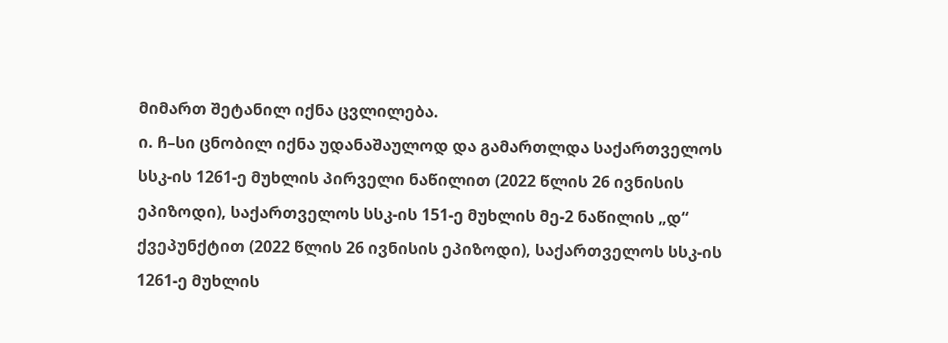მიმართ შეტანილ იქნა ცვლილება.
ი. ჩ–სი ცნობილ იქნა უდანაშაულოდ და გამართლდა საქართველოს სსკ-ის 1261-ე მუხლის პირველი ნაწილით (2022 წლის 26 ივნისის ეპიზოდი), საქართველოს სსკ-ის 151-ე მუხლის მე-2 ნაწილის „დ“ ქვეპუნქტით (2022 წლის 26 ივნისის ეპიზოდი), საქართველოს სსკ-ის 1261-ე მუხლის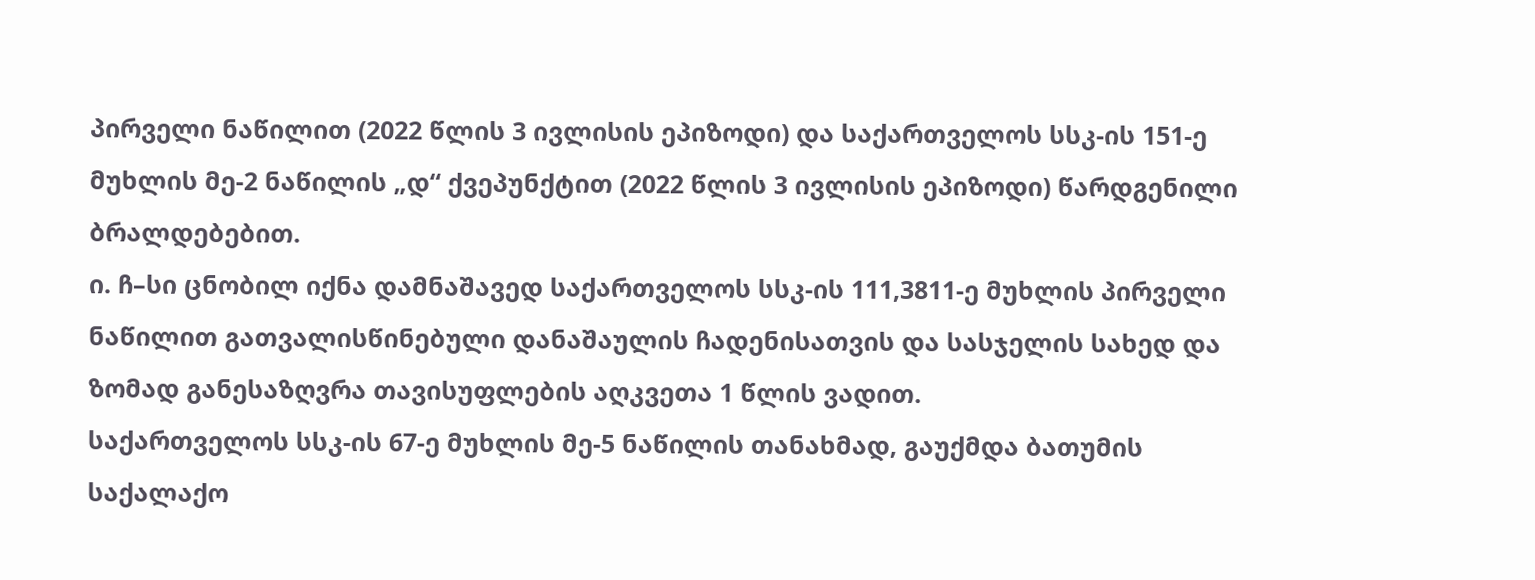პირველი ნაწილით (2022 წლის 3 ივლისის ეპიზოდი) და საქართველოს სსკ-ის 151-ე მუხლის მე-2 ნაწილის „დ“ ქვეპუნქტით (2022 წლის 3 ივლისის ეპიზოდი) წარდგენილი ბრალდებებით.
ი. ჩ–სი ცნობილ იქნა დამნაშავედ საქართველოს სსკ-ის 111,3811-ე მუხლის პირველი ნაწილით გათვალისწინებული დანაშაულის ჩადენისათვის და სასჯელის სახედ და ზომად განესაზღვრა თავისუფლების აღკვეთა 1 წლის ვადით.
საქართველოს სსკ-ის 67-ე მუხლის მე-5 ნაწილის თანახმად, გაუქმდა ბათუმის საქალაქო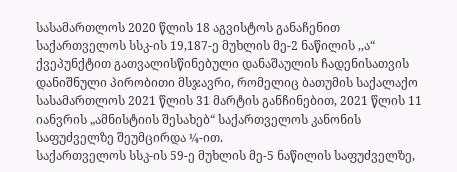სასამართლოს 2020 წლის 18 აგვისტოს განაჩენით საქართველოს სსკ-ის 19,187-ე მუხლის მე-2 ნაწილის ,,ა“ ქვეპუნქტით გათვალისწინებული დანაშაულის ჩადენისათვის დანიშნული პირობითი მსჯავრი, რომელიც ბათუმის საქალაქო სასამართლოს 2021 წლის 31 მარტის განჩინებით, 2021 წლის 11 იანვრის „ამნისტიის შესახებ“ საქართველოს კანონის საფუძველზე შეუმცირდა ¼-ით.
საქართველოს სსკ-ის 59-ე მუხლის მე-5 ნაწილის საფუძველზე,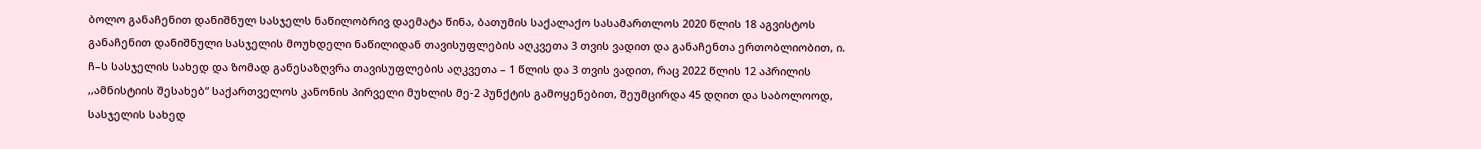ბოლო განაჩენით დანიშნულ სასჯელს ნაწილობრივ დაემატა წინა, ბათუმის საქალაქო სასამართლოს 2020 წლის 18 აგვისტოს განაჩენით დანიშნული სასჯელის მოუხდელი ნაწილიდან თავისუფლების აღკვეთა 3 თვის ვადით და განაჩენთა ერთობლიობით, ი. ჩ–ს სასჯელის სახედ და ზომად განესაზღვრა თავისუფლების აღკვეთა – 1 წლის და 3 თვის ვადით, რაც 2022 წლის 12 აპრილის ,,ამნისტიის შესახებ“ საქართველოს კანონის პირველი მუხლის მე-2 პუნქტის გამოყენებით, შეუმცირდა 45 დღით და საბოლოოდ, სასჯელის სახედ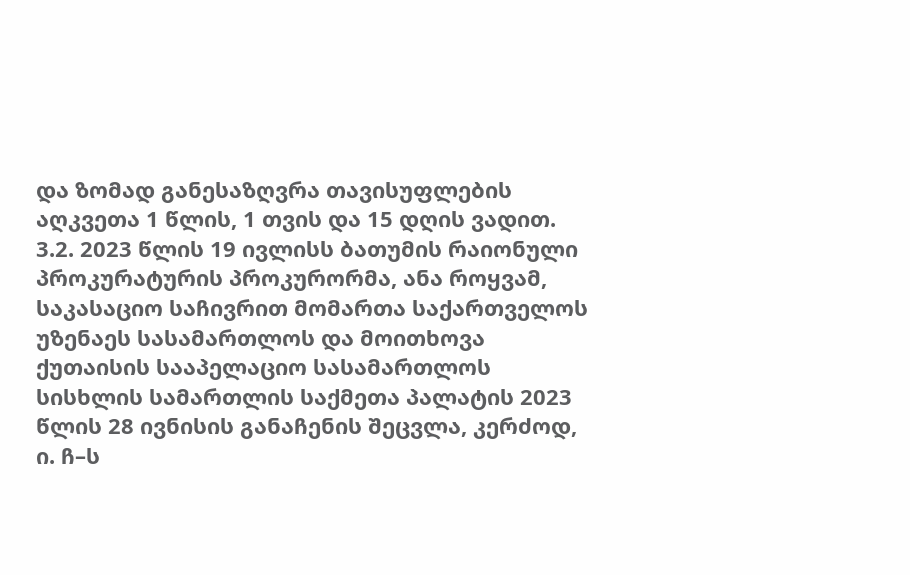და ზომად განესაზღვრა თავისუფლების აღკვეთა 1 წლის, 1 თვის და 15 დღის ვადით.
3.2. 2023 წლის 19 ივლისს ბათუმის რაიონული პროკურატურის პროკურორმა, ანა როყვამ, საკასაციო საჩივრით მომართა საქართველოს უზენაეს სასამართლოს და მოითხოვა ქუთაისის სააპელაციო სასამართლოს სისხლის სამართლის საქმეთა პალატის 2023 წლის 28 ივნისის განაჩენის შეცვლა, კერძოდ, ი. ჩ–ს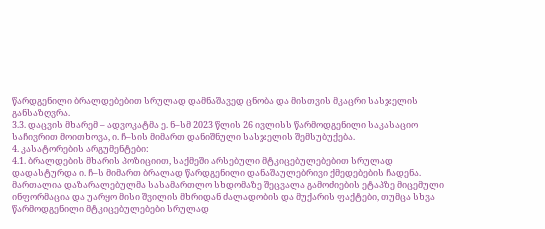წარდგენილი ბრალდებებით სრულად დამნაშავედ ცნობა და მისთვის მკაცრი სასჯელის განსაზღვრა.
3.3. დაცვის მხარემ – ადვოკატმა ე. ნ–სმ 2023 წლის 26 ივლისს წარმოდგენილი საკასაციო საჩივრით მოითხოვა, ი. ჩ–სის მიმართ დანიშნული სასჯელის შემსუბუქება.
4. კასატორების არგუმენტები:
4.1. ბრალდების მხარის პოზიციით, საქმეში არსებული მტკიცებულებებით სრულად დადასტურდა ი. ჩ–ს მიმართ ბრალად წარდგენილი დანაშაულებრივი ქმედებების ჩადენა. მართალია დაზარალებულმა სასამართლო სხდომაზე შეცვალა გამოძიების ეტაპზე მიცემული ინფორმაცია და უარყო მისი შვილის მხრიდან ძალადობის და მუქარის ფაქტები, თუმცა სხვა წარმოდგენილი მტკიცებულებები სრულად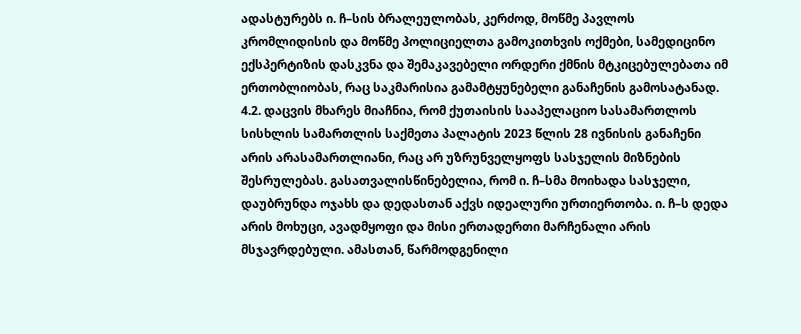ადასტურებს ი. ჩ–სის ბრალეულობას, კერძოდ, მოწმე პავლოს კრომლიდისის და მოწმე პოლიციელთა გამოკითხვის ოქმები, სამედიცინო ექსპერტიზის დასკვნა და შემაკავებელი ორდერი ქმნის მტკიცებულებათა იმ ერთობლიობას, რაც საკმარისია გამამტყუნებელი განაჩენის გამოსატანად.
4.2. დაცვის მხარეს მიაჩნია, რომ ქუთაისის სააპელაციო სასამართლოს სისხლის სამართლის საქმეთა პალატის 2023 წლის 28 ივნისის განაჩენი არის არასამართლიანი, რაც არ უზრუნველყოფს სასჯელის მიზნების შესრულებას. გასათვალისწინებელია, რომ ი. ჩ–სმა მოიხადა სასჯელი, დაუბრუნდა ოჯახს და დედასთან აქვს იდეალური ურთიერთობა. ი. ჩ–ს დედა არის მოხუცი, ავადმყოფი და მისი ერთადერთი მარჩენალი არის მსჯავრდებული. ამასთან, წარმოდგენილი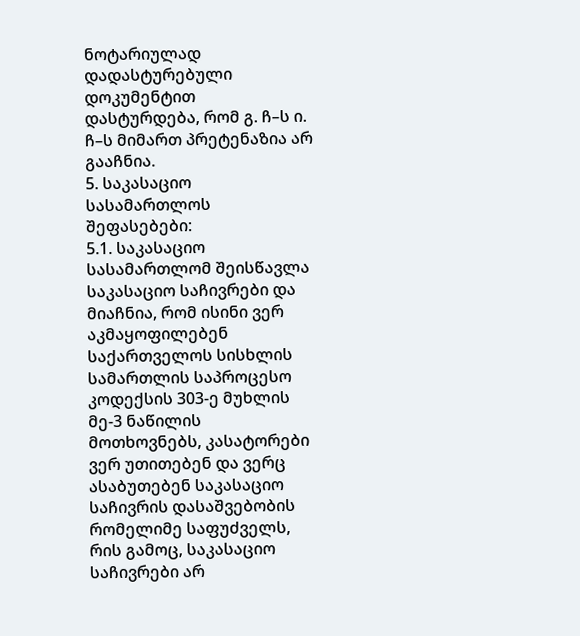ნოტარიულად დადასტურებული დოკუმენტით დასტურდება, რომ გ. ჩ–ს ი. ჩ–ს მიმართ პრეტენაზია არ გააჩნია.
5. საკასაციო სასამართლოს შეფასებები:
5.1. საკასაციო სასამართლომ შეისწავლა საკასაციო საჩივრები და მიაჩნია, რომ ისინი ვერ აკმაყოფილებენ საქართველოს სისხლის სამართლის საპროცესო კოდექსის 303-ე მუხლის მე-3 ნაწილის მოთხოვნებს, კასატორები ვერ უთითებენ და ვერც ასაბუთებენ საკასაციო საჩივრის დასაშვებობის რომელიმე საფუძველს, რის გამოც, საკასაციო საჩივრები არ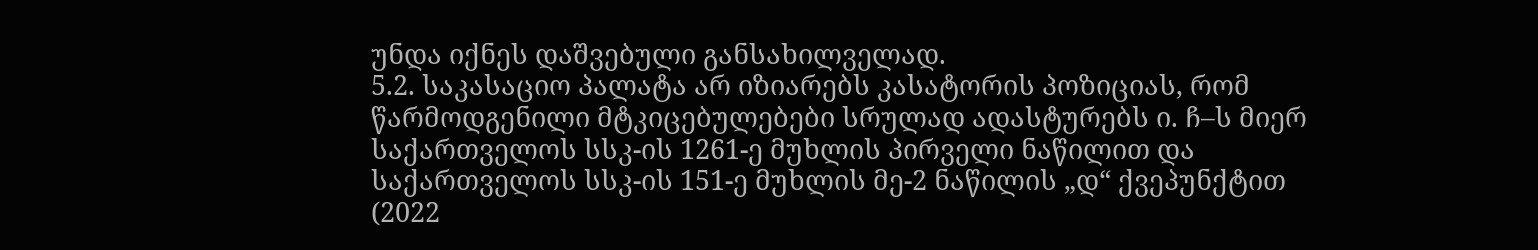უნდა იქნეს დაშვებული განსახილველად.
5.2. საკასაციო პალატა არ იზიარებს კასატორის პოზიციას, რომ წარმოდგენილი მტკიცებულებები სრულად ადასტურებს ი. ჩ–ს მიერ საქართველოს სსკ-ის 1261-ე მუხლის პირველი ნაწილით და საქართველოს სსკ-ის 151-ე მუხლის მე-2 ნაწილის „დ“ ქვეპუნქტით (2022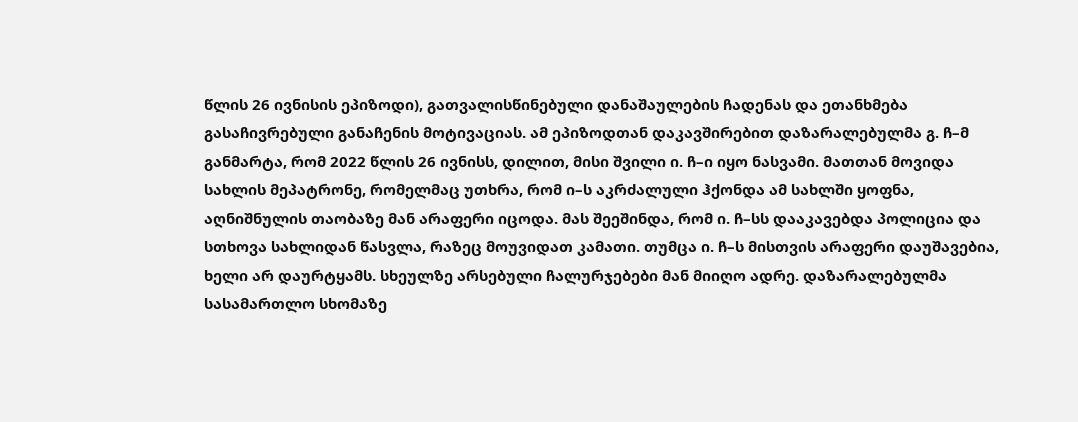წლის 26 ივნისის ეპიზოდი), გათვალისწინებული დანაშაულების ჩადენას და ეთანხმება გასაჩივრებული განაჩენის მოტივაციას. ამ ეპიზოდთან დაკავშირებით დაზარალებულმა გ. ჩ–მ განმარტა, რომ 2022 წლის 26 ივნისს, დილით, მისი შვილი ი. ჩ–ი იყო ნასვამი. მათთან მოვიდა სახლის მეპატრონე, რომელმაც უთხრა, რომ ი–ს აკრძალული ჰქონდა ამ სახლში ყოფნა, აღნიშნულის თაობაზე მან არაფერი იცოდა. მას შეეშინდა, რომ ი. ჩ–სს დააკავებდა პოლიცია და სთხოვა სახლიდან წასვლა, რაზეც მოუვიდათ კამათი. თუმცა ი. ჩ–ს მისთვის არაფერი დაუშავებია, ხელი არ დაურტყამს. სხეულზე არსებული ჩალურჯებები მან მიიღო ადრე. დაზარალებულმა სასამართლო სხომაზე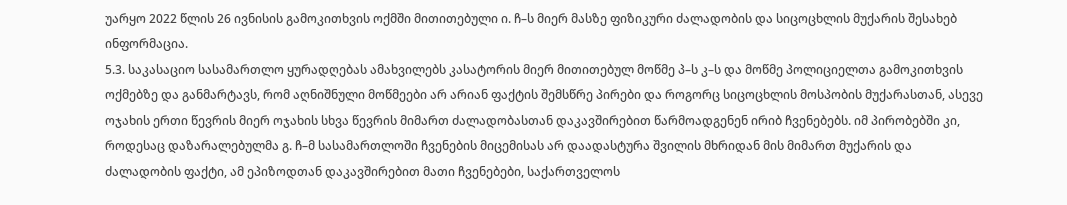უარყო 2022 წლის 26 ივნისის გამოკითხვის ოქმში მითითებული ი. ჩ–ს მიერ მასზე ფიზიკური ძალადობის და სიცოცხლის მუქარის შესახებ ინფორმაცია.
5.3. საკასაციო სასამართლო ყურადღებას ამახვილებს კასატორის მიერ მითითებულ მოწმე პ–ს კ–ს და მოწმე პოლიციელთა გამოკითხვის ოქმებზე და განმარტავს, რომ აღნიშნული მოწმეები არ არიან ფაქტის შემსწრე პირები და როგორც სიცოცხლის მოსპობის მუქარასთან, ასევე ოჯახის ერთი წევრის მიერ ოჯახის სხვა წევრის მიმართ ძალადობასთან დაკავშირებით წარმოადგენენ ირიბ ჩვენებებს. იმ პირობებში კი, როდესაც დაზარალებულმა გ. ჩ–მ სასამართლოში ჩვენების მიცემისას არ დაადასტურა შვილის მხრიდან მის მიმართ მუქარის და ძალადობის ფაქტი, ამ ეპიზოდთან დაკავშირებით მათი ჩვენებები, საქართველოს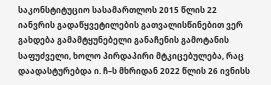საკონსტიტუციო სასამართლოს 2015 წლის 22 იანვრის გადაწყვეტილების გათვალისწინებით ვერ გახდება გამამტყუნებელი განაჩენის გამოტანის საფუძველი, ხოლო პირდაპირი მტკიცებულება, რაც დაადასტურებდა ი. ჩ–ს მხრიდან 2022 წლის 26 ივნისს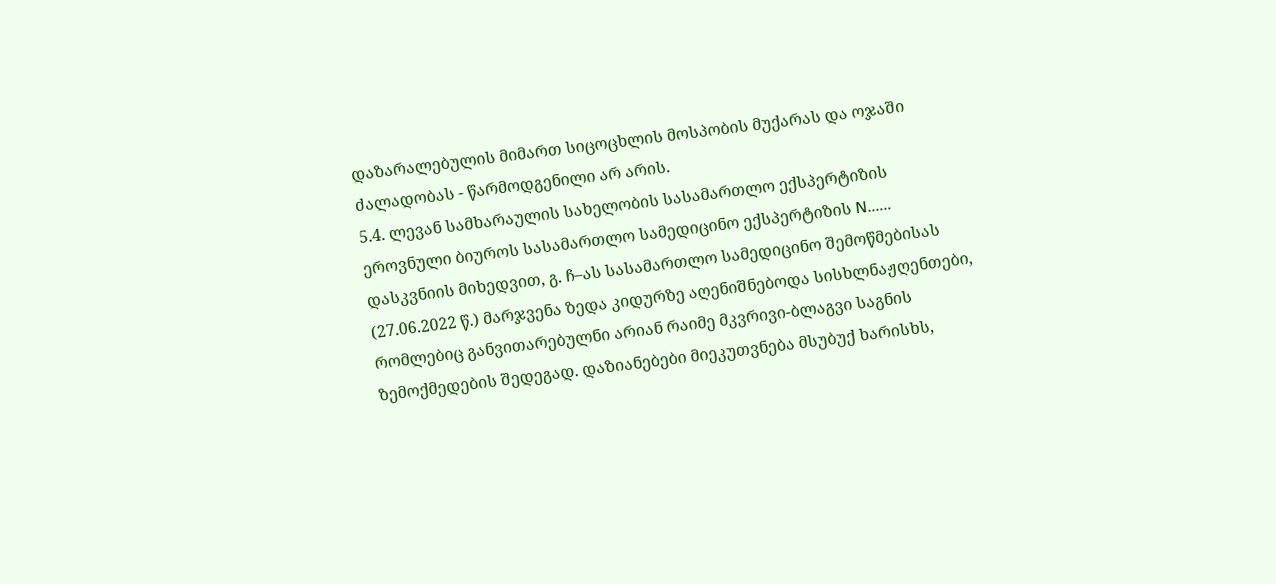დაზარალებულის მიმართ სიცოცხლის მოსპობის მუქარას და ოჯაში ძალადობას - წარმოდგენილი არ არის.
5.4. ლევან სამხარაულის სახელობის სასამართლო ექსპერტიზის ეროვნული ბიუროს სასამართლო სამედიცინო ექსპერტიზის N...... დასკვნიის მიხედვით, გ. ჩ–ას სასამართლო სამედიცინო შემოწმებისას (27.06.2022 წ.) მარჯვენა ზედა კიდურზე აღენიშნებოდა სისხლნაჟღენთები, რომლებიც განვითარებულნი არიან რაიმე მკვრივი-ბლაგვი საგნის ზემოქმედების შედეგად. დაზიანებები მიეკუთვნება მსუბუქ ხარისხს,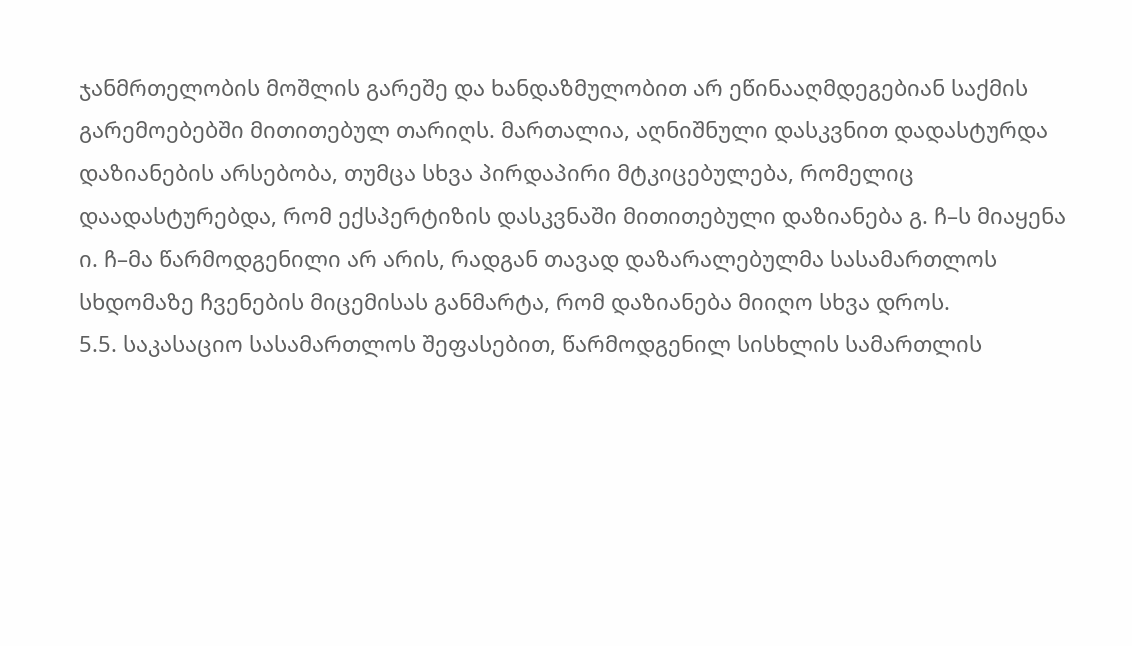ჯანმრთელობის მოშლის გარეშე და ხანდაზმულობით არ ეწინააღმდეგებიან საქმის გარემოებებში მითითებულ თარიღს. მართალია, აღნიშნული დასკვნით დადასტურდა დაზიანების არსებობა, თუმცა სხვა პირდაპირი მტკიცებულება, რომელიც დაადასტურებდა, რომ ექსპერტიზის დასკვნაში მითითებული დაზიანება გ. ჩ–ს მიაყენა ი. ჩ–მა წარმოდგენილი არ არის, რადგან თავად დაზარალებულმა სასამართლოს სხდომაზე ჩვენების მიცემისას განმარტა, რომ დაზიანება მიიღო სხვა დროს.
5.5. საკასაციო სასამართლოს შეფასებით, წარმოდგენილ სისხლის სამართლის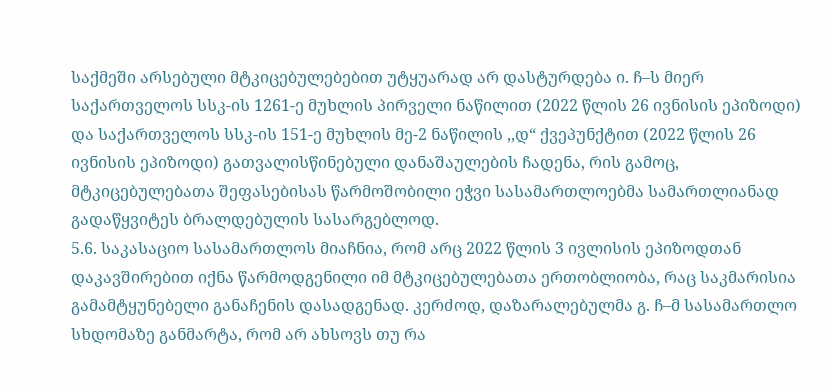საქმეში არსებული მტკიცებულებებით უტყუარად არ დასტურდება ი. ჩ–ს მიერ საქართველოს სსკ-ის 1261-ე მუხლის პირველი ნაწილით (2022 წლის 26 ივნისის ეპიზოდი) და საქართველოს სსკ-ის 151-ე მუხლის მე-2 ნაწილის ,,დ“ ქვეპუნქტით (2022 წლის 26 ივნისის ეპიზოდი) გათვალისწინებული დანაშაულების ჩადენა, რის გამოც, მტკიცებულებათა შეფასებისას წარმოშობილი ეჭვი სასამართლოებმა სამართლიანად გადაწყვიტეს ბრალდებულის სასარგებლოდ.
5.6. საკასაციო სასამართლოს მიაჩნია, რომ არც 2022 წლის 3 ივლისის ეპიზოდთან დაკავშირებით იქნა წარმოდგენილი იმ მტკიცებულებათა ერთობლიობა, რაც საკმარისია გამამტყუნებელი განაჩენის დასადგენად. კერძოდ, დაზარალებულმა გ. ჩ–მ სასამართლო სხდომაზე განმარტა, რომ არ ახსოვს თუ რა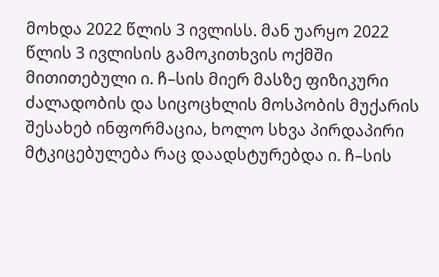მოხდა 2022 წლის 3 ივლისს. მან უარყო 2022 წლის 3 ივლისის გამოკითხვის ოქმში მითითებული ი. ჩ–სის მიერ მასზე ფიზიკური ძალადობის და სიცოცხლის მოსპობის მუქარის შესახებ ინფორმაცია, ხოლო სხვა პირდაპირი მტკიცებულება რაც დაადსტურებდა ი. ჩ–სის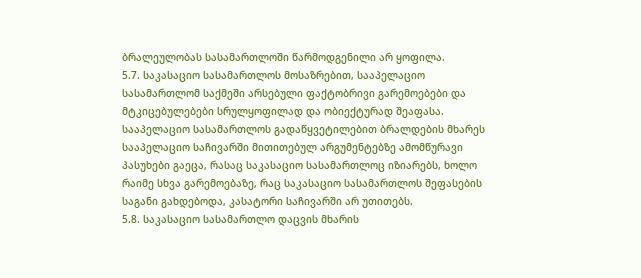ბრალეულობას სასამართლოში წარმოდგენილი არ ყოფილა.
5.7. საკასაციო სასამართლოს მოსაზრებით, სააპელაციო სასამართლომ საქმეში არსებული ფაქტობრივი გარემოებები და მტკიცებულებები სრულყოფილად და ობიექტურად შეაფასა. სააპელაციო სასამართლოს გადაწყვეტილებით ბრალდების მხარეს სააპელაციო საჩივარში მითითებულ არგუმენტებზე ამომწურავი პასუხები გაეცა, რასაც საკასაციო სასამართლოც იზიარებს, ხოლო რაიმე სხვა გარემოებაზე, რაც საკასაციო სასამართლოს შეფასების საგანი გახდებოდა, კასატორი საჩივარში არ უთითებს.
5.8. საკასაციო სასამართლო დაცვის მხარის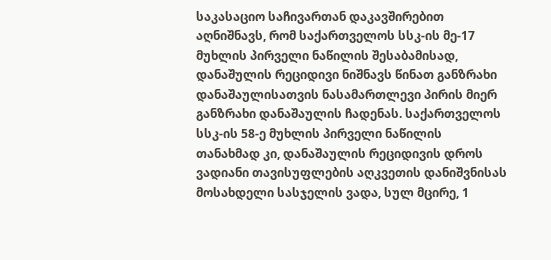საკასაციო საჩივართან დაკავშირებით აღნიშნავს, რომ საქართველოს სსკ-ის მე-17 მუხლის პირველი ნაწილის შესაბამისად, დანაშულის რეციდივი ნიშნავს წინათ განზრახი დანაშაულისათვის ნასამართლევი პირის მიერ განზრახი დანაშაულის ჩადენას. საქართველოს სსკ-ის 58-ე მუხლის პირველი ნაწილის თანახმად კი, დანაშაულის რეციდივის დროს ვადიანი თავისუფლების აღკვეთის დანიშვნისას მოსახდელი სასჯელის ვადა, სულ მცირე, 1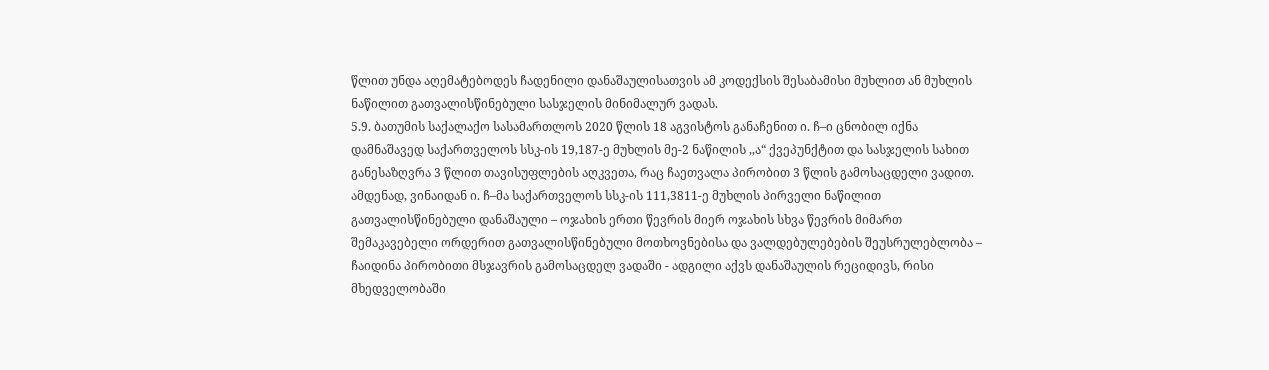წლით უნდა აღემატებოდეს ჩადენილი დანაშაულისათვის ამ კოდექსის შესაბამისი მუხლით ან მუხლის ნაწილით გათვალისწინებული სასჯელის მინიმალურ ვადას.
5.9. ბათუმის საქალაქო სასამართლოს 2020 წლის 18 აგვისტოს განაჩენით ი. ჩ–ი ცნობილ იქნა დამნაშავედ საქართველოს სსკ-ის 19,187-ე მუხლის მე-2 ნაწილის ,,ა“ ქვეპუნქტით და სასჯელის სახით განესაზღვრა 3 წლით თავისუფლების აღკვეთა, რაც ჩაეთვალა პირობით 3 წლის გამოსაცდელი ვადით. ამდენად, ვინაიდან ი. ჩ–მა საქართველოს სსკ-ის 111,3811-ე მუხლის პირველი ნაწილით გათვალისწინებული დანაშაული – ოჯახის ერთი წევრის მიერ ოჯახის სხვა წევრის მიმართ შემაკავებელი ორდერით გათვალისწინებული მოთხოვნებისა და ვალდებულებების შეუსრულებლობა – ჩაიდინა პირობითი მსჯავრის გამოსაცდელ ვადაში - ადგილი აქვს დანაშაულის რეციდივს, რისი მხედველობაში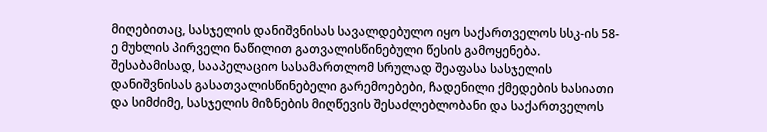მიღებითაც, სასჯელის დანიშვნისას სავალდებულო იყო საქართველოს სსკ-ის 58-ე მუხლის პირველი ნაწილით გათვალისწინებული წესის გამოყენება. შესაბამისად, სააპელაციო სასამართლომ სრულად შეაფასა სასჯელის დანიშვნისას გასათვალისწინებელი გარემოებები, ჩადენილი ქმედების ხასიათი და სიმძიმე, სასჯელის მიზნების მიღწევის შესაძლებლობანი და საქართველოს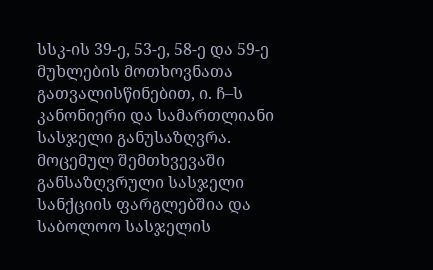სსკ-ის 39-ე, 53-ე, 58-ე და 59-ე მუხლების მოთხოვნათა გათვალისწინებით, ი. ჩ–ს კანონიერი და სამართლიანი სასჯელი განუსაზღვრა. მოცემულ შემთხვევაში განსაზღვრული სასჯელი სანქციის ფარგლებშია და საბოლოო სასჯელის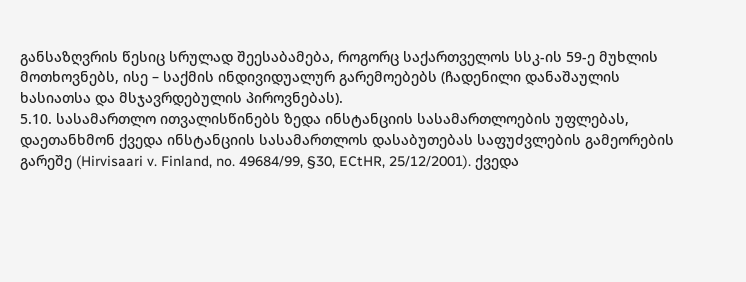განსაზღვრის წესიც სრულად შეესაბამება, როგორც საქართველოს სსკ-ის 59-ე მუხლის მოთხოვნებს, ისე – საქმის ინდივიდუალურ გარემოებებს (ჩადენილი დანაშაულის ხასიათსა და მსჯავრდებულის პიროვნებას).
5.10. სასამართლო ითვალისწინებს ზედა ინსტანციის სასამართლოების უფლებას, დაეთანხმონ ქვედა ინსტანციის სასამართლოს დასაბუთებას საფუძვლების გამეორების გარეშე (Hirvisaari v. Finland, no. 49684/99, §30, ECtHR, 25/12/2001). ქვედა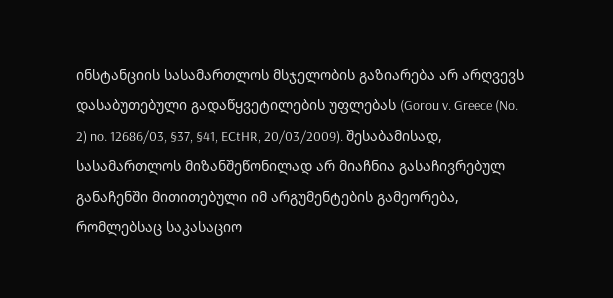ინსტანციის სასამართლოს მსჯელობის გაზიარება არ არღვევს დასაბუთებული გადაწყვეტილების უფლებას (Gorou v. Greece (No. 2) no. 12686/03, §37, §41, ECtHR, 20/03/2009). შესაბამისად, სასამართლოს მიზანშეწონილად არ მიაჩნია გასაჩივრებულ განაჩენში მითითებული იმ არგუმენტების გამეორება, რომლებსაც საკასაციო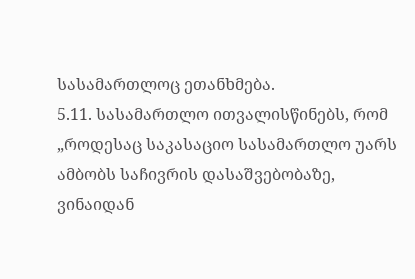სასამართლოც ეთანხმება.
5.11. სასამართლო ითვალისწინებს, რომ „როდესაც საკასაციო სასამართლო უარს ამბობს საჩივრის დასაშვებობაზე, ვინაიდან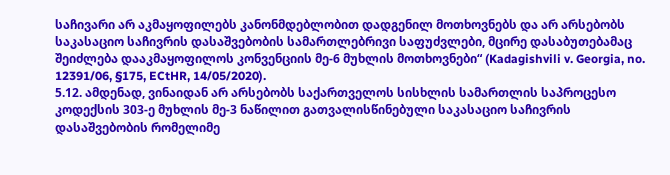საჩივარი არ აკმაყოფილებს კანონმდებლობით დადგენილ მოთხოვნებს და არ არსებობს საკასაციო საჩივრის დასაშვებობის სამართლებრივი საფუძვლები, მცირე დასაბუთებამაც შეიძლება დააკმაყოფილოს კონვენციის მე-6 მუხლის მოთხოვნები“ (Kadagishvili v. Georgia, no. 12391/06, §175, ECtHR, 14/05/2020).
5.12. ამდენად, ვინაიდან არ არსებობს საქართველოს სისხლის სამართლის საპროცესო კოდექსის 303-ე მუხლის მე-3 ნაწილით გათვალისწინებული საკასაციო საჩივრის დასაშვებობის რომელიმე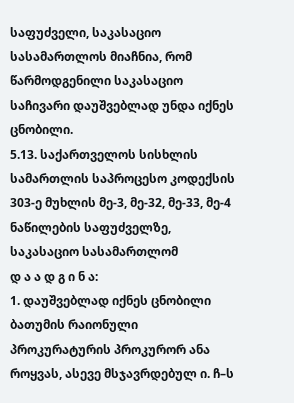საფუძველი, საკასაციო სასამართლოს მიაჩნია, რომ წარმოდგენილი საკასაციო საჩივარი დაუშვებლად უნდა იქნეს ცნობილი.
5.13. საქართველოს სისხლის სამართლის საპროცესო კოდექსის 303-ე მუხლის მე-3, მე-32, მე-33, მე-4 ნაწილების საფუძველზე, საკასაციო სასამართლომ
დ ა ა დ გ ი ნ ა:
1. დაუშვებლად იქნეს ცნობილი ბათუმის რაიონული პროკურატურის პროკურორ ანა როყვას, ასევე მსჯავრდებულ ი. ჩ–ს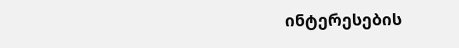ინტერესების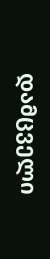დამცველი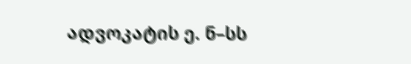ადვოკატის ე. ნ–სს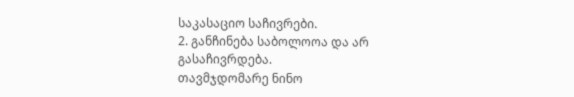საკასაციო საჩივრები.
2. განჩინება საბოლოოა და არ გასაჩივრდება.
თავმჯდომარე ნინო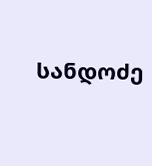სანდოძე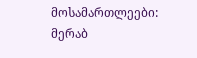მოსამართლეები: მერაბ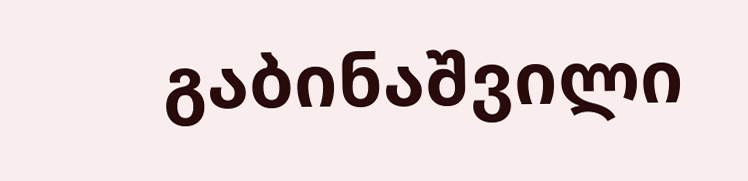გაბინაშვილი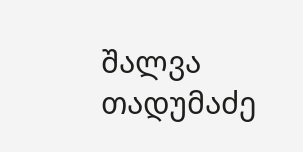შალვა თადუმაძე